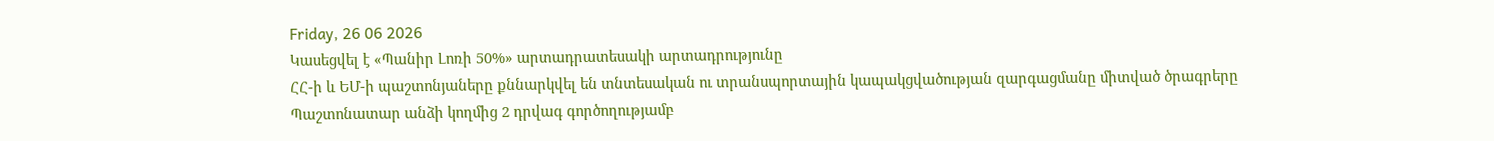Friday, 26 06 2026
Կասեցվել է «Պանիր Լոռի 50%» արտադրատեսակի արտադրությունը
ՀՀ-ի և ԵՄ-ի պաշտոնյաները քննարկվել են տնտեսական ու տրանսպորտային կապակցվածության զարգացմանը միտված ծրագրերը
Պաշտոնատար անձի կողմից 2 դրվագ գործողությամբ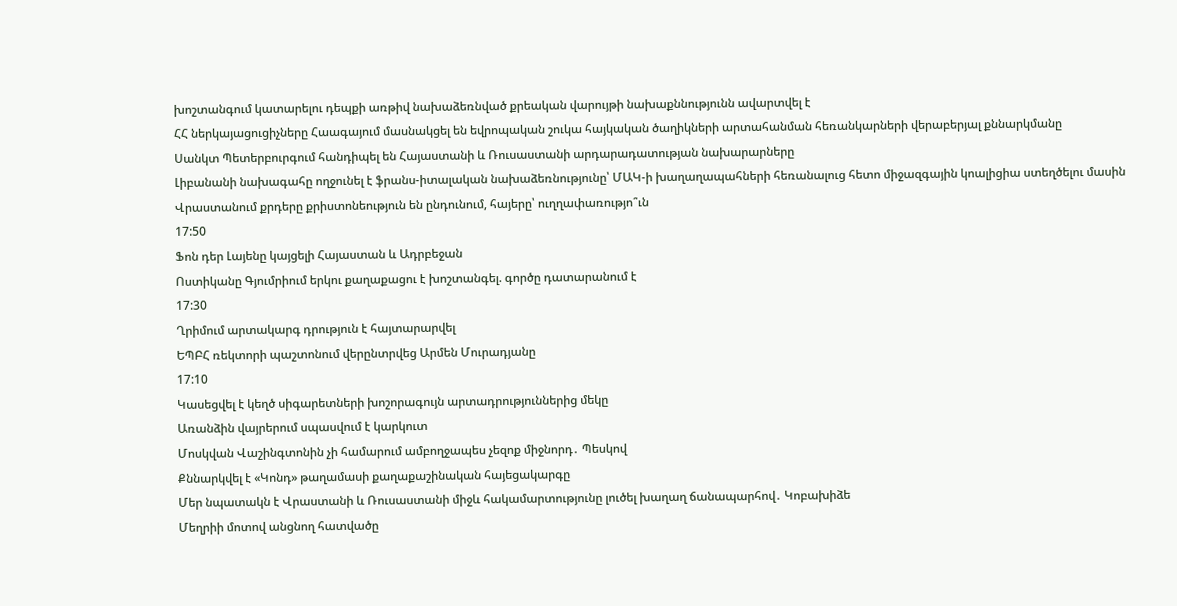խոշտանգում կատարելու դեպքի առթիվ նախաձեռնված քրեական վարույթի նախաքննությունն ավարտվել է
ՀՀ ներկայացուցիչները Հաագայում մասնակցել են եվրոպական շուկա հայկական ծաղիկների արտահանման հեռանկարների վերաբերյալ քննարկմանը
Սանկտ Պետերբուրգում հանդիպել են Հայաստանի և Ռուսաստանի արդարադատության նախարարները
Լիբանանի նախագահը ողջունել է ֆրանս-իտալական նախաձեռնությունը՝ ՄԱԿ-ի խաղաղապահների հեռանալուց հետո միջազգային կոալիցիա ստեղծելու մասին
Վրաստանում քրդերը քրիստոնեություն են ընդունում, հայերը՝ ուղղափառությո՞ւն
17:50
Ֆոն դեր Լայենը կայցելի Հայաստան և Ադրբեջան
Ոստիկանը Գյումրիում երկու քաղաքացու է խոշտանգել. գործը դատարանում է
17:30
Ղրիմում արտակարգ դրություն է հայտարարվել
ԵՊԲՀ ռեկտորի պաշտոնում վերընտրվեց Արմեն Մուրադյանը
17:10
Կասեցվել է կեղծ սիգարետների խոշորագույն արտադրություններից մեկը
Առանձին վայրերում սպասվում է կարկուտ
Մոսկվան Վաշինգտոնին չի համարում ամբողջապես չեզոք միջնորդ․ Պեսկով
Քննարկվել է «Կոնդ» թաղամասի քաղաքաշինական հայեցակարգը
Մեր նպատակն է Վրաստանի և Ռուսաստանի միջև հակամարտությունը լուծել խաղաղ ճանապարհով․ Կոբախիձե
Մեղրիի մոտով անցնող հատվածը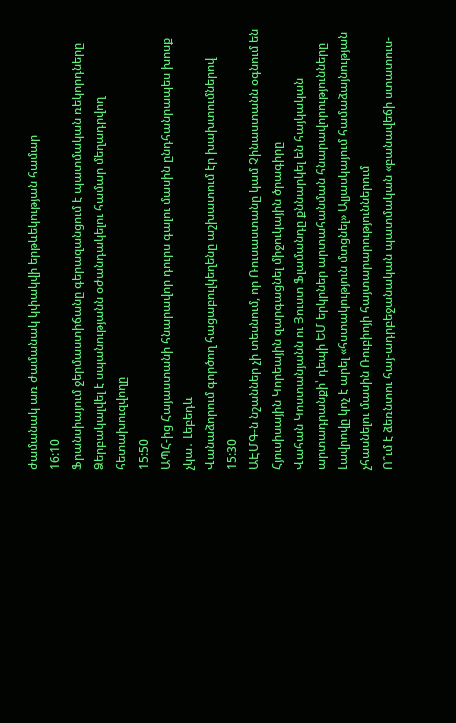ժամանակ առ ժամանակ կփակվի երթևեկության համար
16:10
Ֆրանսիայում ջերմաստիճանը գերազանցում է պատմական ռեկորդները
Ձերբակալվել է սպանությանն օժանդակելու համար մեղադրվող հետախուզվողը
15:50
ԱՊՀ-ից Հայաստանի հնարավոր դուրս գալու մասին ընդհանրապես խոսք չկա․ Լեբեդև
Վանաձորում գործող հացաբուլկեղենը աշխատում էր խախտումներով
15:30
ԱԷՄԳ-ն նշաններ չի տեսնում, որ Ռուսաստանը կամ Չինաստանն օգնում են Հյուսիսային Կորեային զարգացնել միջուկային ծրագիրը
Վահան Կոստանյանն ու Յուստ Ֆլամանդը քննարկել են հայկական արտադրանքի՝ դեպի ԵՄ երկրներ արտահանման հնարավորությունները
Լավրովը կոչ է արել «հստակություն մտցնել» Ալյասկայում համաձայնության չհասնելու մասին Ռուբիոյի հայտարարություններում
Ո՞ւմ է ձեռնտու հայ-ադրբեջանական պատմական «բանավեճի ստատուս-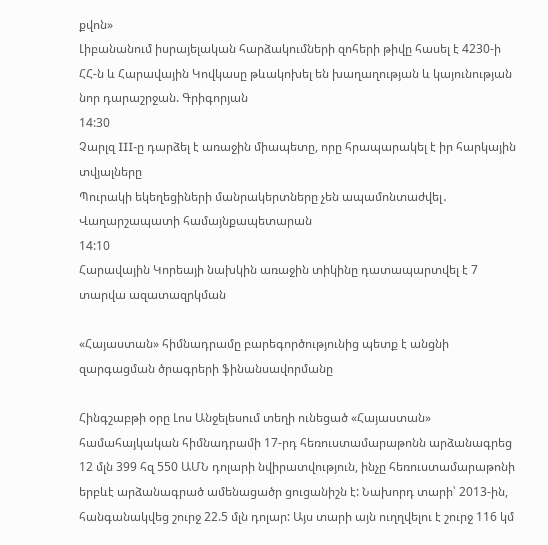քվոն»
Լիբանանում իսրայելական հարձակումների զոհերի թիվը հասել է 4230-ի
ՀՀ-ն և Հարավային Կովկասը թևակոխել են խաղաղության և կայունության նոր դարաշրջան. Գրիգորյան
14:30
Չարլզ III-ը դարձել է առաջին միապետը, որը հրապարակել է իր հարկային տվյալները
Պուրակի եկեղեցիների մանրակերտները չեն ապամոնտաժվել․ Վաղարշապատի համայնքապետարան
14:10
Հարավային Կորեայի նախկին առաջին տիկինը դատապարտվել է 7 տարվա ազատազրկման

«Հայաստան» հիմնադրամը բարեգործությունից պետք է անցնի զարգացման ծրագրերի ֆինանսավորմանը

Հինգշաբթի օրը Լոս Անջելեսում տեղի ունեցած «Հայաստան» համահայկական հիմնադրամի 17-րդ հեռուստամարաթոնն արձանագրեց 12 մլն 399 հզ 550 ԱՄՆ դոլարի նվիրատվություն, ինչը հեռուստամարաթոնի երբևէ արձանագրած ամենացածր ցուցանիշն է: Նախորդ տարի՝ 2013-ին, հանգանակվեց շուրջ 22.5 մլն դոլար: Այս տարի այն ուղղվելու է շուրջ 116 կմ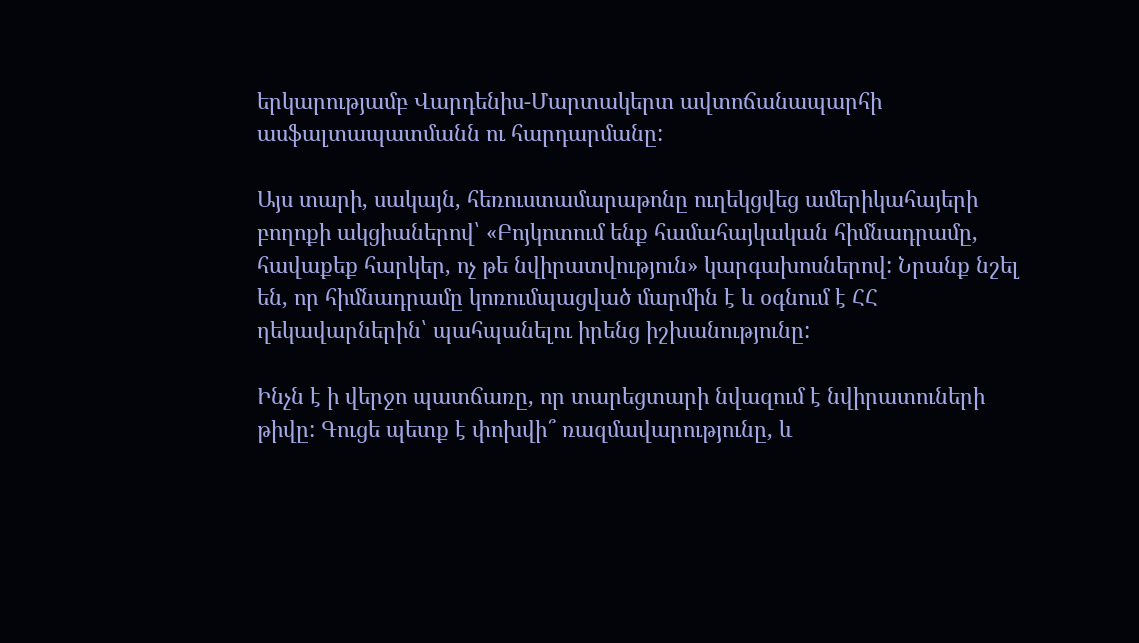երկարությամբ Վարդենիս-Մարտակերտ ավտոճանապարհի ասֆալտապատմանն ու հարդարմանը:

Այս տարի, սակայն, հեռուստամարաթոնը ուղեկցվեց ամերիկահայերի բողոքի ակցիաներով՝ «Բոյկոտում ենք համահայկական հիմնադրամը, հավաքեք հարկեր, ոչ թե նվիրատվություն» կարգախոսներով: Նրանք նշել են, որ հիմնադրամը կոռումպացված մարմին է և օգնում է ՀՀ ղեկավարներին՝ պահպանելու իրենց իշխանությունը:

Ինչն է ի վերջո պատճառը, որ տարեցտարի նվազում է նվիրատուների թիվը: Գուցե պետք է փոխվի՞ ռազմավարությունը, և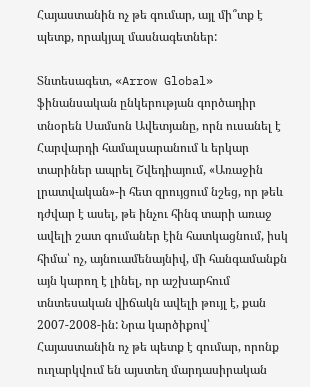Հայաստանին ոչ թե գումար, այլ մի՞տք է պետք, որակյալ մասնագետներ:

Տնտեսագետ, «Arrow Global» ֆինանսական ընկերության գործադիր տնօրեն Սամսոն Ավետյանը, որն ուսանել է Հարվարդի համալսարանում և երկար տարիներ ապրել Շվեդիայում, «Առաջին լրատվական»-ի հետ զրույցում նշեց, որ թեև դժվար է ասել, թե ինչու հինգ տարի առաջ ավելի շատ գումաներ էին հատկացնում, իսկ հիմա՝ ոչ, այնուամենայնիվ, մի հանգամանքն այն կարող է լինել, որ աշխարհում տնտեսական վիճակն ավելի թույլ է, քան 2007-2008-ին: Նրա կարծիքով՝ Հայաստանին ոչ թե պետք է գումար, որոնք ուղարկվում են այստեղ մարդասիրական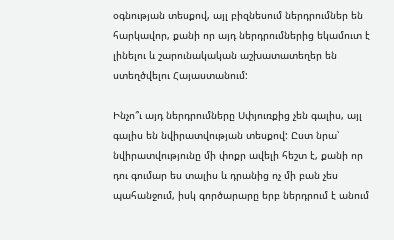օգնության տեսքով, այլ բիզնեսում ներդրումներ են հարկավոր, քանի որ այդ ներդրումներից եկամուտ է լինելու և շարունակական աշխատատեղեր են ստեղծվելու Հայաստանում:

Ինչո՞ւ այդ ներդրումները Սփյուռքից չեն գալիս, այլ գալիս են նվիրատվության տեսքով: Ըստ նրա՝ նվիրատվությունը մի փոքր ավելի հեշտ է, քանի որ դու գումար ես տալիս և դրանից ոչ մի բան չես պահանջում, իսկ գործարարը երբ ներդրում է անում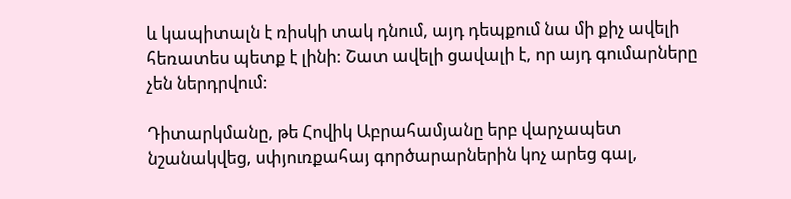և կապիտալն է ռիսկի տակ դնում, այդ դեպքում նա մի քիչ ավելի հեռատես պետք է լինի: Շատ ավելի ցավալի է, որ այդ գումարները չեն ներդրվում:

Դիտարկմանը, թե Հովիկ Աբրահամյանը երբ վարչապետ նշանակվեց, սփյուռքահայ գործարարներին կոչ արեց գալ,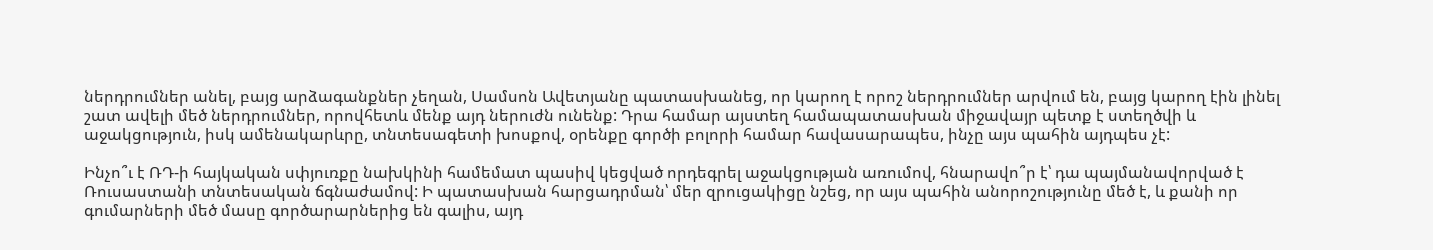ներդրումներ անել, բայց արձագանքներ չեղան, Սամսոն Ավետյանը պատասխանեց, որ կարող է որոշ ներդրումներ արվում են, բայց կարող էին լինել շատ ավելի մեծ ներդրումներ, որովհետև մենք այդ ներուժն ունենք: Դրա համար այստեղ համապատասխան միջավայր պետք է ստեղծվի և աջակցություն, իսկ ամենակարևրը, տնտեսագետի խոսքով, օրենքը գործի բոլորի համար հավասարապես, ինչը այս պահին այդպես չէ:

Ինչո՞ւ է ՌԴ-ի հայկական սփյուռքը նախկինի համեմատ պասիվ կեցված որդեգրել աջակցության առումով, հնարավո՞ր է՝ դա պայմանավորված է Ռուսաստանի տնտեսական ճգնաժամով: Ի պատասխան հարցադրման՝ մեր զրուցակիցը նշեց, որ այս պահին անորոշությունը մեծ է, և քանի որ գումարների մեծ մասը գործարարներից են գալիս, այդ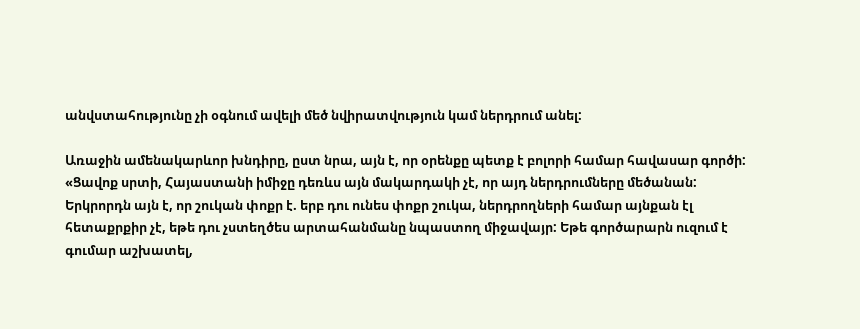անվստահությունը չի օգնում ավելի մեծ նվիրատվություն կամ ներդրում անել:

Առաջին ամենակարևոր խնդիրը, ըստ նրա, այն է, որ օրենքը պետք է բոլորի համար հավասար գործի: «Ցավոք սրտի, Հայաստանի իմիջը դեռևս այն մակարդակի չէ, որ այդ ներդրումները մեծանան: Երկրորդն այն է, որ շուկան փոքր է. երբ դու ունես փոքր շուկա, ներդրողների համար այնքան էլ հետաքրքիր չէ, եթե դու չստեղծես արտահանմանը նպաստող միջավայր: Եթե գործարարն ուզում է գումար աշխատել,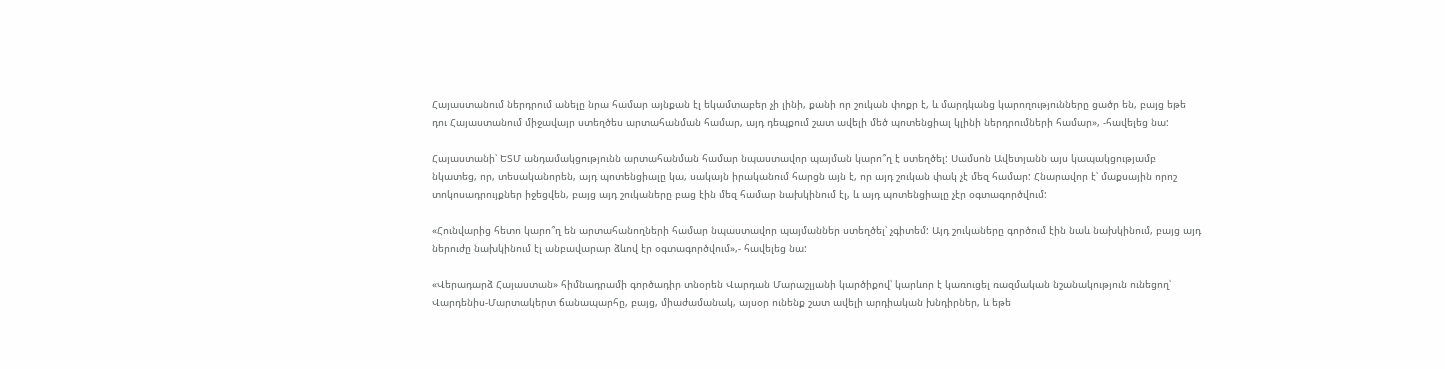Հայաստանում ներդրում անելը նրա համար այնքան էլ եկամտաբեր չի լինի, քանի որ շուկան փոքր է, և մարդկանց կարողությունները ցածր են, բայց եթե դու Հայաստանում միջավայր ստեղծես արտահանման համար, այդ դեպքում շատ ավելի մեծ պոտենցիալ կլինի ներդրումների համար», -հավելեց նա:

Հայաստանի՝ ԵՏՄ անդամակցությունն արտահանման համար նպաստավոր պայման կարո՞ղ է ստեղծել: Սամսոն Ավետյանն այս կապակցությամբ նկատեց, որ, տեսականորեն, այդ պոտենցիալը կա, սակայն իրականում հարցն այն է, որ այդ շուկան փակ չէ մեզ համար: Հնարավոր է՝ մաքսային որոշ տոկոսադրույքներ իջեցվեն, բայց այդ շուկաները բաց էին մեզ համար նախկինում էլ, և այդ պոտենցիալը չէր օգտագործվում:

«Հունվարից հետո կարո՞ղ են արտահանողների համար նպաստավոր պայմաններ ստեղծել՝ չգիտեմ: Այդ շուկաները գործում էին նաև նախկինում, բայց այդ ներուժը նախկինում էլ անբավարար ձևով էր օգտագործվում»,- հավելեց նա:

«Վերադարձ Հայաստան» հիմնադրամի գործադիր տնօրեն Վարդան Մարաշլյանի կարծիքով՝ կարևոր է կառուցել ռազմական նշանակություն ունեցող՝ Վարդենիս-Մարտակերտ ճանապարհը, բայց, միաժամանակ, այսօր ունենք շատ ավելի արդիական խնդիրներ, և եթե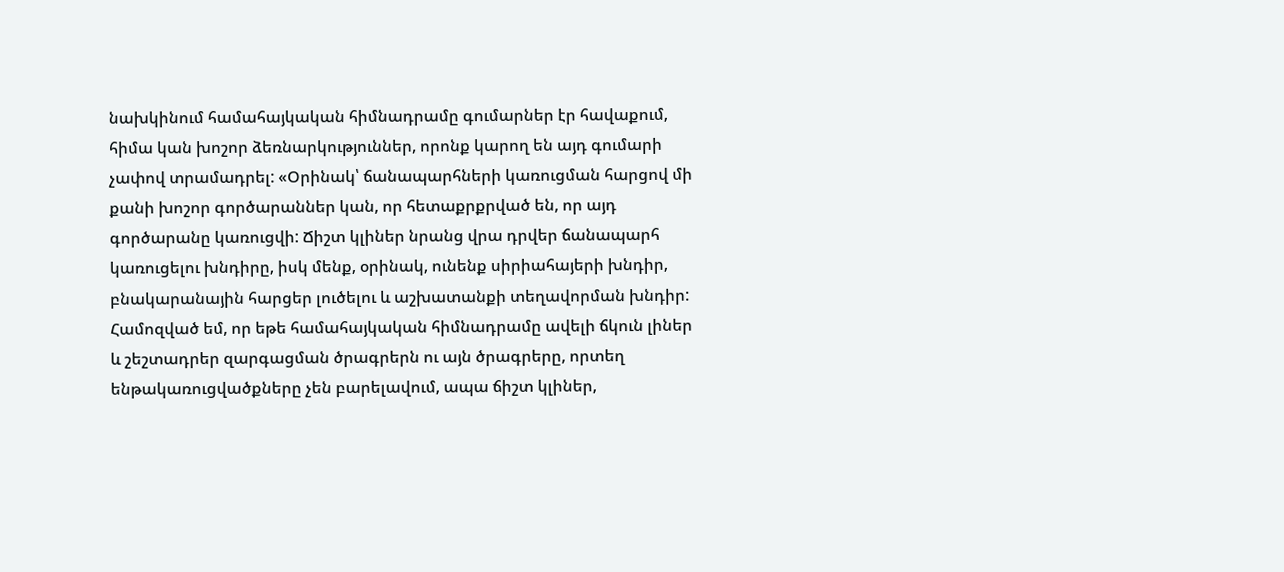նախկինում համահայկական հիմնադրամը գումարներ էր հավաքում, հիմա կան խոշոր ձեռնարկություններ, որոնք կարող են այդ գումարի չափով տրամադրել: «Օրինակ՝ ճանապարհների կառուցման հարցով մի քանի խոշոր գործարաններ կան, որ հետաքրքրված են, որ այդ գործարանը կառուցվի: Ճիշտ կլիներ նրանց վրա դրվեր ճանապարհ կառուցելու խնդիրը, իսկ մենք, օրինակ, ունենք սիրիահայերի խնդիր, բնակարանային հարցեր լուծելու և աշխատանքի տեղավորման խնդիր: Համոզված եմ, որ եթե համահայկական հիմնադրամը ավելի ճկուն լիներ և շեշտադրեր զարգացման ծրագրերն ու այն ծրագրերը, որտեղ ենթակառուցվածքները չեն բարելավում, ապա ճիշտ կլիներ,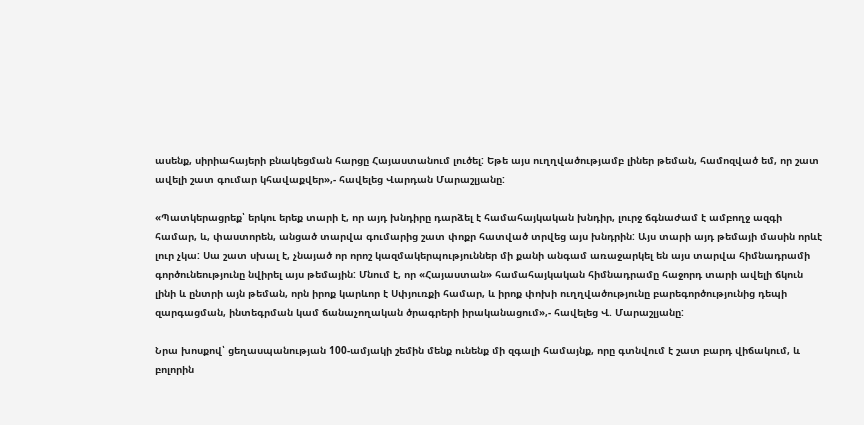ասենք, սիրիահայերի բնակեցման հարցը Հայաստանում լուծել: Եթե այս ուղղվածությամբ լիներ թեման, համոզված եմ, որ շատ ավելի շատ գումար կհավաքվեր»,- հավելեց Վարդան Մարաշլյանը:

«Պատկերացրեք՝ երկու երեք տարի է, որ այդ խնդիրը դարձել է համահայկական խնդիր, լուրջ ճգնաժամ է ամբողջ ազգի համար, և, փաստորեն, անցած տարվա գումարից շատ փոքր հատված տրվեց այս խնդրին: Այս տարի այդ թեմայի մասին որևէ լուր չկա: Սա շատ սխալ է, չնայած որ որոշ կազմակերպություններ մի քանի անգամ առաջարկել են այս տարվա հիմնադրամի գործունեությունը նվիրել այս թեմային: Մնում է, որ «Հայաստան» համահայկական հիմնադրամը հաջորդ տարի ավելի ճկուն լինի և ընտրի այն թեման, որն իրոք կարևոր է Սփյուռքի համար, և իրոք փոխի ուղղվածությունը բարեգործությունից դեպի զարգացման, ինտեգրման կամ ճանաչողական ծրագրերի իրականացում»,- հավելեց Վ. Մարաշլյանը:

Նրա խոսքով՝ ցեղասպանության 100-ամյակի շեմին մենք ունենք մի զգալի համայնք, որը գտնվում է շատ բարդ վիճակում, և բոլորին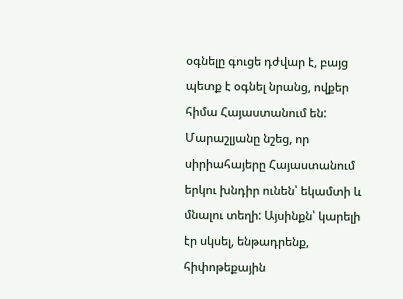օգնելը գուցե դժվար է, բայց պետք է օգնել նրանց, ովքեր հիմա Հայաստանում են: Մարաշլյանը նշեց, որ սիրիահայերը Հայաստանում երկու խնդիր ունեն՝ եկամտի և մնալու տեղի: Այսինքն՝ կարելի էր սկսել, ենթադրենք, հիփոթեքային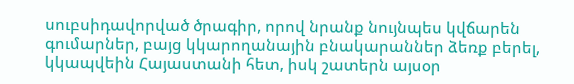սուբսիդավորված ծրագիր, որով նրանք նույնպես կվճարեն գումարներ, բայց կկարողանային բնակարաններ ձեռք բերել, կկապվեին Հայաստանի հետ, իսկ շատերն այսօր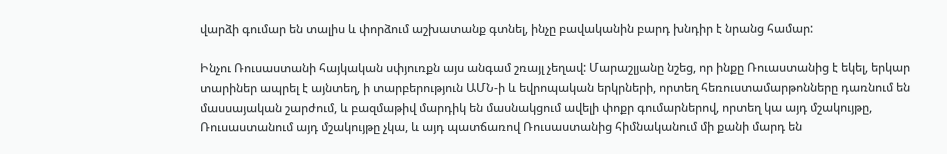վարձի գումար են տալիս և փորձում աշխատանք գտնել, ինչը բավականին բարդ խնդիր է նրանց համար:

Ինչու Ռուսաստանի հայկական սփյուռքն այս անգամ շռայլ չեղավ: Մարաշլյանը նշեց, որ ինքը Ռուաստանից է եկել, երկար տարիներ ապրել է այնտեղ, ի տարբերություն ԱՄՆ-ի և եվրոպական երկրների, որտեղ հեռուստամարթոնները դառնում են մասսայական շարժում, և բազմաթիվ մարդիկ են մասնակցում ավելի փոքր գումարներով, որտեղ կա այդ մշակույթը, Ռուսաստանում այդ մշակույթը չկա, և այդ պատճառով Ռուսաստանից հիմնականում մի քանի մարդ են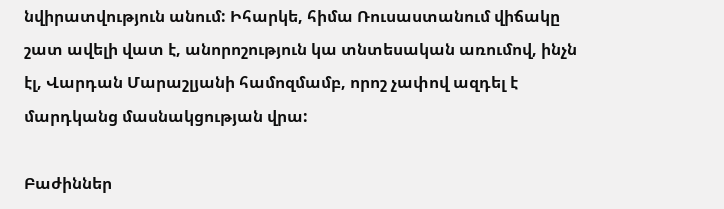նվիրատվություն անում: Իհարկե, հիմա Ռուսաստանում վիճակը շատ ավելի վատ է, անորոշություն կա տնտեսական առումով, ինչն էլ, Վարդան Մարաշլյանի համոզմամբ, որոշ չափով ազդել է մարդկանց մասնակցության վրա:

Բաժիններ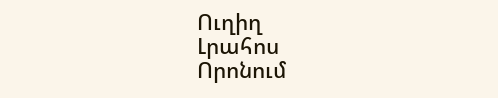Ուղիղ
Լրահոս
Որոնում